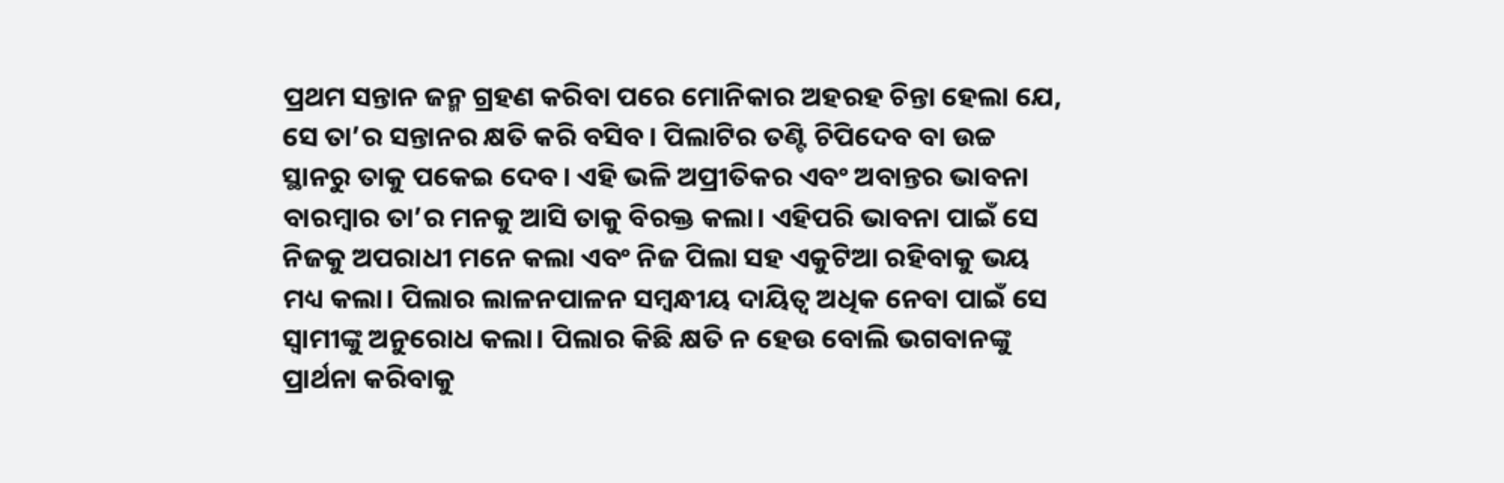ପ୍ରଥମ ସନ୍ତାନ ଜନ୍ମ ଗ୍ରହଣ କରିବା ପରେ ମୋନିକାର ଅହରହ ଚିନ୍ତା ହେଲା ଯେ, ସେ ତା’ର ସନ୍ତାନର କ୍ଷତି କରି ବସିବ। ପିଲାଟିର ତଣ୍ଟି ଚିପିଦେବ ବା ଉଚ୍ଚ ସ୍ଥାନରୁ ତାକୁ ପକେଇ ଦେବ। ଏହି ଭଳି ଅପ୍ରୀତିକର ଏବଂ ଅବାନ୍ତର ଭାବନା ବାରମ୍ବାର ତା’ର ମନକୁ ଆସି ତାକୁ ବିରକ୍ତ କଲା। ଏହିପରି ଭାବନା ପାଇଁ ସେ ନିଜକୁ ଅପରାଧୀ ମନେ କଲା ଏବଂ ନିଜ ପିଲା ସହ ଏକୁଟିଆ ରହିବାକୁ ଭୟ ମଧ୍ୟ କଲା। ପିଲାର ଲାଳନପାଳନ ସମ୍ବନ୍ଧୀୟ ଦାୟିତ୍ବ ଅଧିକ ନେବା ପାଇଁ ସେ ସ୍ବାମୀଙ୍କୁ ଅନୁରୋଧ କଲା। ପିଲାର କିଛି କ୍ଷତି ନ ହେଉ ବୋଲି ଭଗବାନଙ୍କୁ ପ୍ରାର୍ଥନା କରିବାକୁ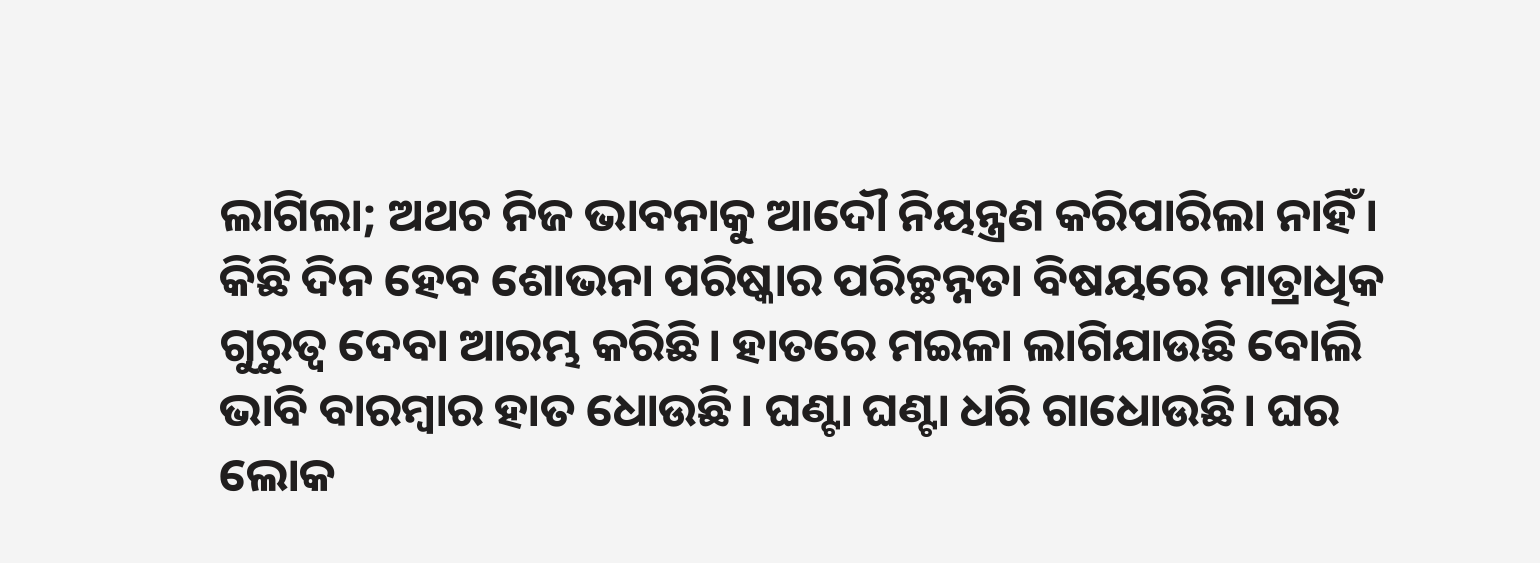ଲାଗିଲା; ଅଥଚ ନିଜ ଭାବନାକୁ ଆଦୌ ନିୟନ୍ତ୍ରଣ କରିପାରିଲା ନାହିଁ। କିଛି ଦିନ ହେବ ଶୋଭନା ପରିଷ୍କାର ପରିଚ୍ଛନ୍ନତା ବିଷୟରେ ମାତ୍ରାଧିକ ଗୁରୁତ୍ବ ଦେବା ଆରମ୍ଭ କରିଛି। ହାତରେ ମଇଳା ଲାଗିଯାଉଛି ବୋଲି ଭାବି ବାରମ୍ବାର ହାତ ଧୋଉଛି। ଘଣ୍ଟା ଘଣ୍ଟା ଧରି ଗାଧୋଉଛି। ଘର ଲୋକ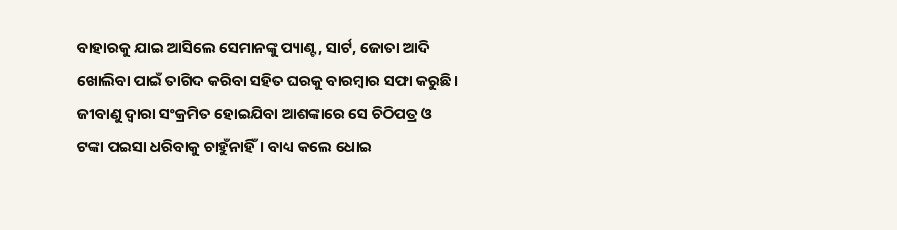ବାହାରକୁ ଯାଇ ଆସିଲେ ସେମାନଙ୍କୁ ପ୍ୟାଣ୍ଟ, ସାର୍ଟ, ଜୋତା ଆଦି ଖୋଲିବା ପାଇଁ ତାଗିଦ କରିବା ସହିତ ଘରକୁ ବାରମ୍ବାର ସଫା କରୁଛି। ଜୀବାଣୁ ଦ୍ବାରା ସଂକ୍ରମିତ ହୋଇଯିବା ଆଶଙ୍କାରେ ସେ ଚିଠିପତ୍ର ଓ ଟଙ୍କା ପଇସା ଧରିବାକୁ ଚାହୁଁନାହିଁ। ବାଧ୍ୟ କଲେ ଧୋଇ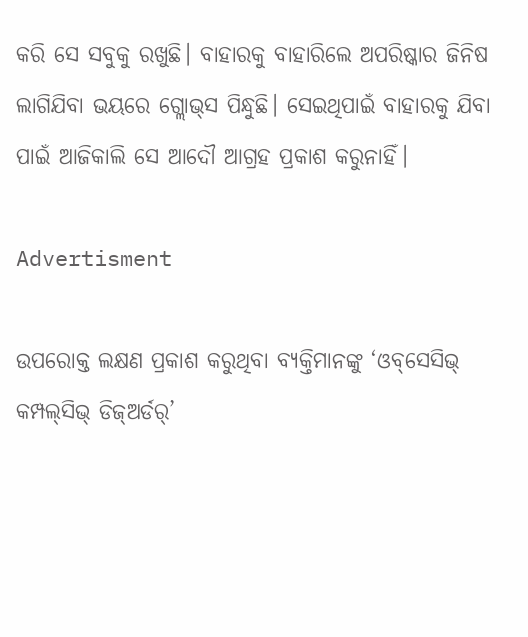କରି ସେ ସବୁକୁ ରଖୁଛି। ବାହାରକୁ ବାହାରିଲେ ଅପରିଷ୍କାର ଜିନିଷ ଲାଗିଯିବା ଭୟରେ ଗ୍ଲୋଭ୍‌ସ ପିନ୍ଧୁଛି। ସେଇଥିପାଇଁ ବାହାରକୁ ଯିବା ପାଇଁ ଆଜିକାଲି ସେ ଆଦୌ ଆଗ୍ରହ ପ୍ରକାଶ କରୁନାହିଁ।

Advertisment

ଉପରୋକ୍ତ ଲକ୍ଷଣ ପ୍ରକାଶ କରୁଥିବା ବ୍ୟକ୍ତିମାନଙ୍କୁ ‘ଓବ୍‌ସେସିଭ୍ କମ୍ପଲ୍‌ସିଭ୍ ଡିଜ୍‌ଅର୍ଡର୍’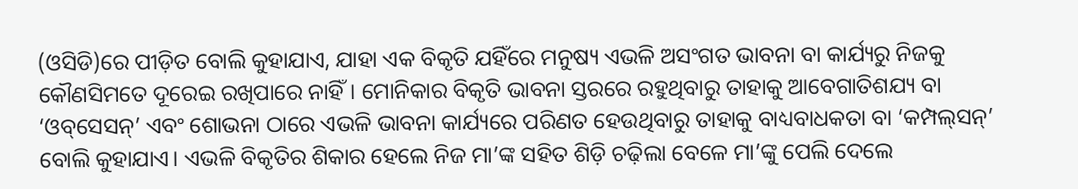(ଓସିଡି)ରେ ପୀଡ଼ିତ ବୋଲି କୁହାଯାଏ, ଯାହା ଏକ ବିକୃତି ଯହିଁରେ ମନୁଷ୍ୟ ଏଭଳି ଅସଂଗତ ଭାବନା ବା କାର୍ଯ୍ୟରୁ ନିଜକୁ କୌଣସିମତେ ଦୂରେଇ ରଖିପାରେ ନାହିଁ। ମୋନିକାର ବିକୃତି ଭାବନା ସ୍ତରରେ ରହୁଥିବାରୁ ତାହାକୁ ଆବେଗାତିଶଯ୍ୟ ବା ‘ଓବ୍‌ସେସନ୍’ ଏବଂ ଶୋଭନା ଠାରେ ଏଭଳି ଭାବନା କାର୍ଯ୍ୟରେ ପରିଣତ ହେଉଥିବାରୁ ତାହାକୁ ବାଧ୍ୟବାଧକତା ବା ‘କମ୍ପଲ୍‌ସନ୍’ ବୋଲି କୁହାଯାଏ। ଏଭଳି ବିକୃତିର ଶିକାର ହେଲେ ନିଜ ମା’ଙ୍କ ସହିତ ଶିଡ଼ି ଚଢ଼ିଲା ବେଳେ ମା’ଙ୍କୁ ପେଲି ଦେଲେ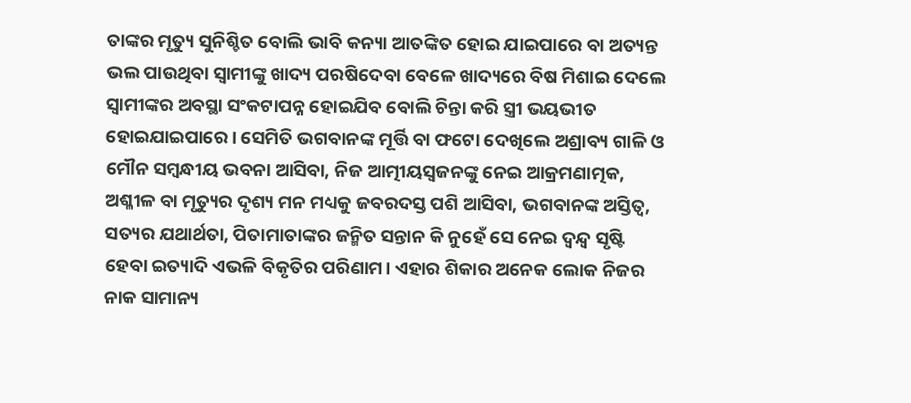ତାଙ୍କର ମୃତ୍ୟୁ ସୁନିଶ୍ଚିତ ବୋଲି ଭାବି କନ୍ୟା ଆତଙ୍କିତ ହୋଇ ଯାଇପାରେ ବା ଅତ୍ୟନ୍ତ ଭଲ ପାଉଥିବା ସ୍ବାମୀଙ୍କୁ ଖାଦ୍ୟ ପରଷିଦେବା ବେଳେ ଖାଦ୍ୟରେ ବିଷ ମିଶାଇ ଦେଲେ ସ୍ବାମୀଙ୍କର ଅବସ୍ଥା ସଂକଟାପନ୍ନ ହୋଇଯିବ ବୋଲି ଚିନ୍ତା କରି ସ୍ତ୍ରୀ ଭୟଭୀତ ହୋଇଯାଇପାରେ। ସେମିତି ଭଗବାନଙ୍କ ମୂର୍ତ୍ତି ବା ଫଟୋ ଦେଖିଲେ ଅଶ୍ରାବ୍ୟ ଗାଳି ଓ ମୌନ ସମ୍ବନ୍ଧୀୟ ଭବନା ଆସିବା, ନିଜ ଆତ୍ମୀୟସ୍ବଜନଙ୍କୁ ନେଇ ଆକ୍ରମଣାତ୍ମକ, ଅଶ୍ଳୀଳ ବା ମୃତ୍ୟୁର ଦୃଶ୍ୟ ମନ ମଧ୍ୟକୁ ଜବରଦସ୍ତ ପଶି ଆସିବା, ଭଗବାନଙ୍କ ଅସ୍ତିତ୍ବ, ସତ୍ୟର ଯଥାର୍ଥତା, ପିତାମାତାଙ୍କର ଜନ୍ମିତ ସନ୍ତାନ କି ନୁହେଁ ସେ ନେଇ ଦ୍ବନ୍ଦ୍ବ ସୃଷ୍ଟି ହେବା ଇତ୍ୟାଦି ଏଭଳି ବିକୃତିର ପରିଣାମ। ଏହାର ଶିକାର ଅନେକ ଲୋକ ନିଜର ନାକ ସାମାନ୍ୟ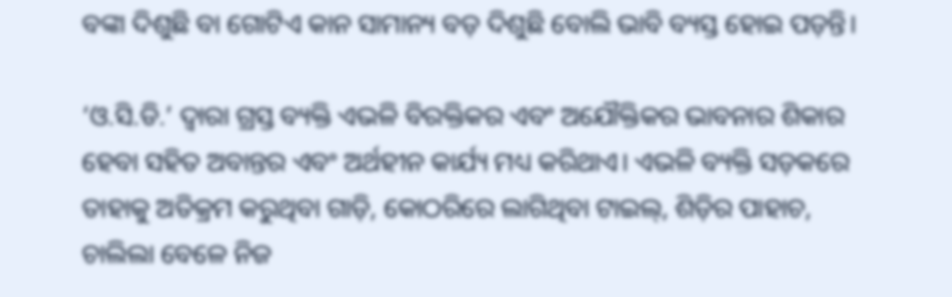ବଙ୍କା ଦିଶୁଛି ବା ଗୋଟିଏ କାନ ସାମାନ୍ୟ ବଡ଼ ଦିଶୁଛି ବୋଲି ଭାବି ବ୍ୟସ୍ତ ହୋଇ ପଡ଼ନ୍ତି।

‘ଓ.ସି.ଡି.’ ଦ୍ବାରା ଗ୍ରସ୍ତ ବ୍ୟକ୍ତି ଏଭଳି ବିରକ୍ତିକର ଏବଂ ଅଯୌକ୍ତିକର ଭାବନାର ଶିକାର ହେବା ସହିତ ଅବାନ୍ତର ଏବଂ ଅର୍ଥହୀନ କାର୍ଯ୍ୟ ମଧ୍ୟ କରିଥାଏ। ଏଭଳି ବ୍ୟକ୍ତି ସଡ଼କରେ ତାହାକୁ ଅତିକ୍ରମ କରୁଥିବା ଗାଡ଼ି, କୋଠରିରେ ଲାଗିଥିବା ଟାଇଲ୍‌, ଶିଡ଼ିର ପାହାଚ, ଚାଲିଲା ବେଳେ ନିଜ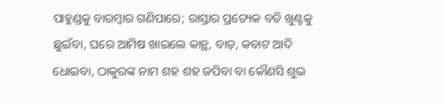ପାହୁଣ୍ଡକୁ ବାରମ୍ବାର ଗଣିପାରେ; ରାସ୍ତାର ପ୍ରତ୍ୟେକ ବତି ଖୁଣ୍ଟକୁ ଛୁଇଁବା, ଘରେ ଆମିଷ ଖାଇଲେ କାନ୍ଥ, ବାଡ଼, କବାଟ ଆଦି ଧୋଇବା, ଠାକୁରଙ୍କ ନାମ ଶହ ଶହ ଜପିବା ବା କୌଣସି ଶୁଭ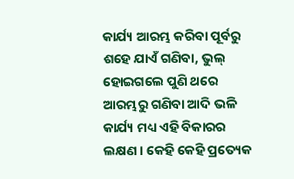କାର୍ଯ୍ୟ ଆରମ୍ଭ କରିବା ପୂର୍ବରୁ ଶହେ ଯାଏଁ ଗଣିବା, ଭୁଲ୍ ହୋଇଗଲେ ପୁଣି ଥରେ ଆରମ୍ଭରୁ ଗଣିବା ଆଦି ଭଳି କାର୍ଯ୍ୟ ମଧ୍ୟ ଏହି ବିକାରର ଲକ୍ଷଣ। କେହି କେହି ପ୍ରତ୍ୟେକ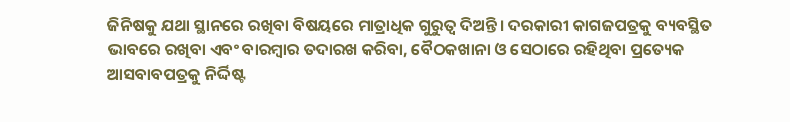ଜିନିଷକୁ ଯଥା ସ୍ଥାନରେ ରଖିବା ବିଷୟରେ ମାତ୍ରାଧିକ ଗୁରୁତ୍ବ ଦିଅନ୍ତି। ଦରକାରୀ କାଗଜପତ୍ରକୁ ବ୍ୟବସ୍ଥିତ ଭାବରେ ରଖିବା ଏବଂ ବାରମ୍ବାର ତଦାରଖ କରିବା, ବୈଠକଖାନା ଓ ସେଠାରେ ରହିଥିବା ପ୍ରତ୍ୟେକ ଆସବାବପତ୍ରକୁ ନିର୍ଦ୍ଦିଷ୍ଟ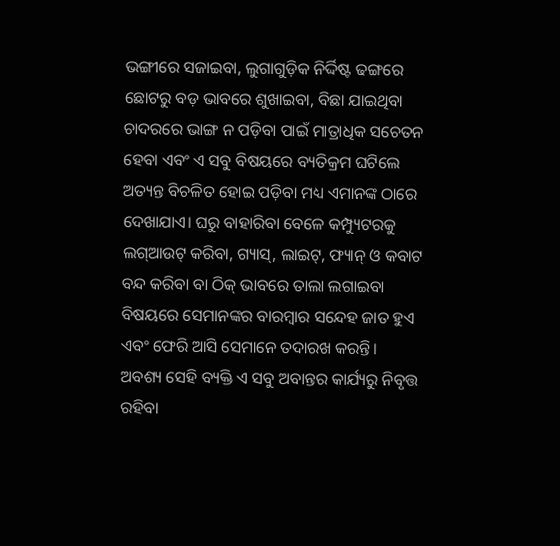ଭଙ୍ଗୀରେ ସଜାଇବା, ଲୁଗାଗୁଡ଼ିକ ନିର୍ଦ୍ଦିଷ୍ଟ ଢଙ୍ଗରେ ଛୋଟରୁ ବଡ଼ ଭାବରେ ଶୁଖାଇବା, ବିଛା ଯାଇଥିବା ଚାଦରରେ ଭାଙ୍ଗ ନ ପଡ଼ିବା ପାଇଁ ମାତ୍ରାଧିକ ସଚେତନ ହେବା ଏବଂ ଏ ସବୁ ବିଷୟରେ ବ୍ୟତିକ୍ରମ ଘଟିଲେ ଅତ୍ୟନ୍ତ ବିଚଳିତ ହୋଇ ପଡ଼ିବା ମଧ୍ୟ ଏମାନଙ୍କ ଠାରେ ଦେଖାଯାଏ। ଘରୁ ବାହାରିବା ବେଳେ କମ୍ପ୍ୟୁଟରକୁ ଲଗ୍‌ଆଉଟ୍‌ କରିବା, ଗ୍ୟାସ୍‌, ଲାଇଟ୍‌, ଫ୍ୟାନ୍‌ ଓ କବାଟ ବନ୍ଦ କରିବା ବା ଠିକ୍‌ ଭାବରେ ତାଲା ଲଗାଇବା ବିଷୟରେ ସେମାନଙ୍କର ବାରମ୍ବାର ସନ୍ଦେହ ଜାତ ହୁଏ ଏବଂ ଫେରି ଆସି ସେମାନେ ତଦାରଖ କରନ୍ତି। ଅବଶ୍ୟ ସେହି ବ୍ୟକ୍ତି ଏ ସବୁ ଅବାନ୍ତର କାର୍ଯ୍ୟରୁ ନିବୃତ୍ତ ରହିବା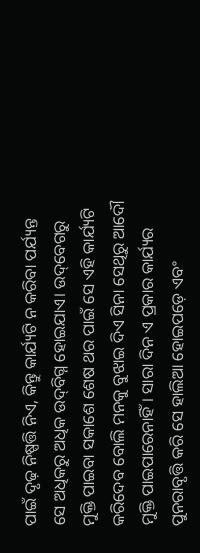ପାଇଁ ଦୃଢ଼ ନିଷ୍ପତ୍ତି ନିଏ, କିନ୍ତୁ କାର୍ଯ୍ୟଟି ନ କରିବା ପର୍ଯ୍ୟନ୍ତ ସେ ଅଧିକରୁ ଅଧିକ ଉଦ୍‌ବିଗ୍ନ ହୋଇଯାଏ। ଉଦ୍‌ବେଗରୁ ମୁକ୍ତି ପାଇବା ସକାଶେ ଶେଷ ଥର ପାଇଁ ସେ ଏହି କାର୍ଯ୍ୟଟି କରିଦେବ ବୋଲି ମନକୁ ବୁଝାଇ ଦିଏ ସିନା ସେଥିରୁ ଆଦୌ ମୁକ୍ତି ପାଇପାରେନାହିଁ। ସାରା ଦିନ ଏ ପ୍ରକାର କାର୍ଯ୍ୟର ପୁନରାବୃତ୍ତି କରି ସେ ହାଲିଆ ହୋଇପଡ଼େ ଏବଂ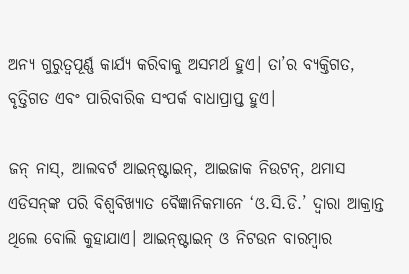ଅନ୍ୟ ଗୁରୁତ୍ବପୂର୍ଣ୍ଣ କାର୍ଯ୍ୟ କରିବାକୁ ଅସମର୍ଥ ହୁଏ। ତା’ର ବ୍ୟକ୍ତିଗତ, ବୃତ୍ତିଗତ ଏବଂ ପାରିବାରିକ ସଂପର୍କ ବାଧାପ୍ରାପ୍ତ ହୁଏ।

ଜନ୍‌ ନାସ୍‌, ଆଲବର୍ଟ ଆଇନ୍‌ଷ୍ଟାଇନ୍‌, ଆଇଜାକ ନିଉଟନ୍‌, ଥମାସ ଏଡିସନ୍‌ଙ୍କ ପରି ବିଶ୍ବବିଖ୍ୟାତ ବୈଜ୍ଞାନିକମାନେ ‘ଓ.ସି.ଡି.’ ଦ୍ବାରା ଆକ୍ରାନ୍ତ ଥିଲେ ବୋଲି କୁହାଯାଏ। ଆଇନ୍‌ଷ୍ଟାଇନ୍‌ ଓ ନିଟଉନ ବାରମ୍ବାର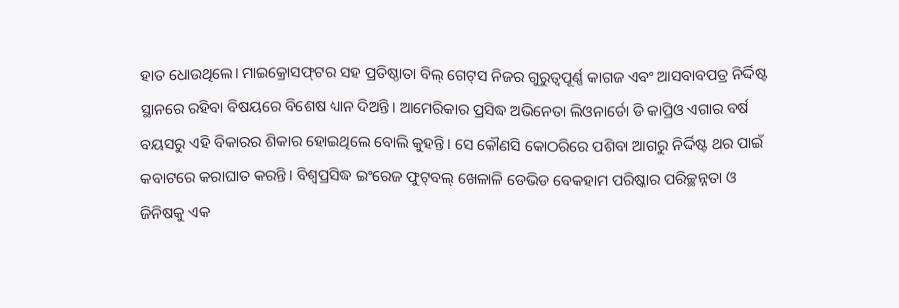ହାତ ଧୋଉଥିଲେ। ମାଇକ୍ରୋସଫ୍‌ଟର ସହ ପ୍ରତିଷ୍ଠାତା ବିଲ୍‌ ଗେଟ୍‌ସ ନିଜର ଗୁରୁତ୍ବପୂର୍ଣ୍ଣ କାଗଜ ଏବଂ ଆସବାବପତ୍ର ନିର୍ଦ୍ଦିଷ୍ଟ ସ୍ଥାନରେ ରହିବା ‌ବିଷୟରେ ବିଶେଷ ଧ୍ୟାନ ଦିଅନ୍ତି। ଆମେରିକାର ପ୍ରସିଦ୍ଧ ଅଭିନେତା ଲିଓନାର୍ଡୋ ଡି କାପ୍ରିଓ ଏଗାର ବର୍ଷ ବୟସରୁ ଏହି ବିକାରର ଶିକାର ହୋଇଥିଲେ ବୋଲି କୁହନ୍ତି। ସେ କୌଣସି କୋଠରିରେ ପଶିବା ଆଗରୁ ନିର୍ଦ୍ଦିଷ୍ଟ ଥର ପାଇଁ କବାଟରେ କରାଘାତ କରନ୍ତି। ବିଶ୍ବପ୍ରସିଦ୍ଧ ଇଂରେଜ ଫୁଟ୍‌ବଲ୍‌ ଖେଳାଳି ଡେଭିଡ ବେକହାମ ପରିଷ୍କାର ପରିଚ୍ଛନ୍ନତା ଓ ଜିନିଷକୁ ଏକ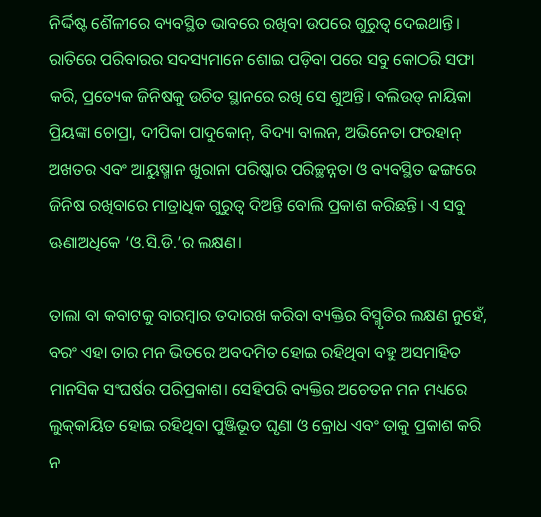ନିର୍ଦ୍ଦିଷ୍ଟ ଶୈଳୀରେ ବ୍ୟବସ୍ଥିତ ଭାବରେ ରଖିବା ଉପରେ ଗୁରୁତ୍ବ ଦେଇଥାନ୍ତି। ରାତିରେ ପରିବାରର ସଦସ୍ୟମାନେ ଶୋଇ ପଡ଼ିବା ପରେ ସବୁ କୋଠରି ସଫା କରି, ପ୍ରତ୍ୟେକ ଜିନିଷକୁ ଉଚିତ ସ୍ଥାନରେ ରଖି ସେ ଶୁଅନ୍ତି। ବଲିଉଡ୍‌ ନାୟିକା ପ୍ରିୟଙ୍କା ଚୋପ୍ରା, ଦୀପିକା ପାଦୁକୋନ୍‌, ବିଦ୍ୟା ବାଲନ, ଅଭିନେତା ଫରହାନ୍‌ ଅଖତର ଏବଂ ଅ‌ାୟୁଷ୍ମାନ ଖୁରାନା ପରିଷ୍କାର ପରିଚ୍ଛନ୍ନତା ଓ ବ୍ୟବସ୍ଥିତ ଢଙ୍ଗରେ ଜିନିଷ ରଖିବାରେ ମାତ୍ରାଧିକ ଗୁରୁତ୍ବ ଦିଅନ୍ତି ବୋଲି ପ୍ରକାଶ କରିଛନ୍ତି। ଏ ସବୁ ଊଣାଅଧିକେ ‘ଓ.ସି.ଡି.’ର ଲକ୍ଷଣ।

ତାଲା ବା କବାଟକୁ ବାରମ୍ବାର ତଦାରଖ କରିବା ବ୍ୟକ୍ତିର ବିସ୍ମୃତିର ଲକ୍ଷଣ ନୁହେଁ, ବରଂ ଏହା ତାର ମନ ଭିତରେ ଅବଦମିତ ହୋଇ ରହିଥିବା ବହୁ ଅସମାହିତ ମାନସିକ ସଂଘର୍ଷର ପରିପ୍ରକାଶ। ସେହିପରି ବ୍ୟକ୍ତିର ଅଚେତନ ମନ ମଧ୍ୟରେ ଲୁକ୍‌କାୟିତ ହୋଇ ରହିଥିବା ପୁଞ୍ଜିଭୂତ ଘୃଣା ଓ କ୍ରୋଧ ଏବଂ ତାକୁ ପ୍ରକାଶ କରି ନ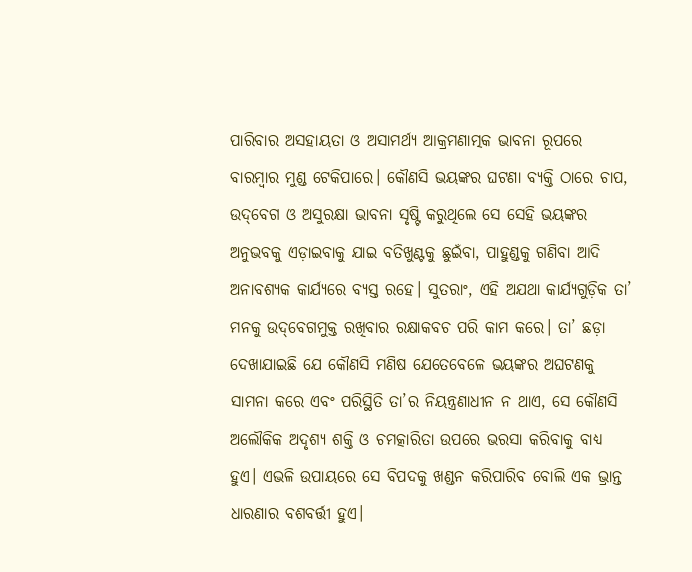ପାରିବାର ଅସହାୟତା ଓ ଅସାମର୍ଥ୍ୟ ଆକ୍ରମଣାତ୍ମକ ଭାବନା ରୂପରେ ବାରମ୍ବାର ମୁଣ୍ଡ ଟେକିପାରେ। କୌଣସି ଭୟଙ୍କର ଘଟଣା ବ୍ୟକ୍ତି ଠାରେ ଚାପ, ଉଦ୍‌ବେଗ ଓ ଅସୁରକ୍ଷା ଭାବନା ସୃଷ୍ଟି କରୁଥିଲେ ସେ ସେହି ଭୟଙ୍କର ଅନୁଭବକୁ ଏଡ଼ାଇବାକୁ ଯାଇ ବତିଖୁଣ୍ଟକୁ ଛୁଇଁବା, ପାହୁଣ୍ଡକୁ ଗଣିବା ଆଦି ଅନାବଶ୍ୟକ କାର୍ଯ୍ୟରେ ବ୍ୟସ୍ତ ରହେ। ସୁତରାଂ, ଏହି ଅଯଥା କାର୍ଯ୍ୟଗୁଡ଼ିକ ତା’ ମନକୁ ଉଦ୍‌ବେଗମୁକ୍ତ ରଖିବାର ରକ୍ଷାକବଚ ପରି କାମ କରେ। ତା’ ଛଡ଼ା ଦେଖାଯାଇଛି ଯେ କୌଣସି ମଣିଷ ଯେତେବେଳେ ଭୟଙ୍କର ଅଘଟଣକୁ ସାମନା କରେ ଏବଂ ପରିସ୍ଥିତି ତା’ର ନିୟନ୍ତ୍ରଣାଧୀନ ନ ଥାଏ, ସେ କୌଣସି ଅଲୌକିକ ଅଦୃଶ୍ୟ ଶକ୍ତି ଓ ଚମତ୍କାରିତା ଉପରେ ଭରସା କରିବାକୁ ବାଧ୍ୟ ହୁଏ। ଏଭଳି ଉପାୟରେ ସେ ବିପଦକୁ ଖଣ୍ଡନ କରିପାରିବ ବୋଲି ଏକ ଭ୍ରାନ୍ତ ଧାରଣାର ବଶବର୍ତ୍ତୀ ହୁଏ।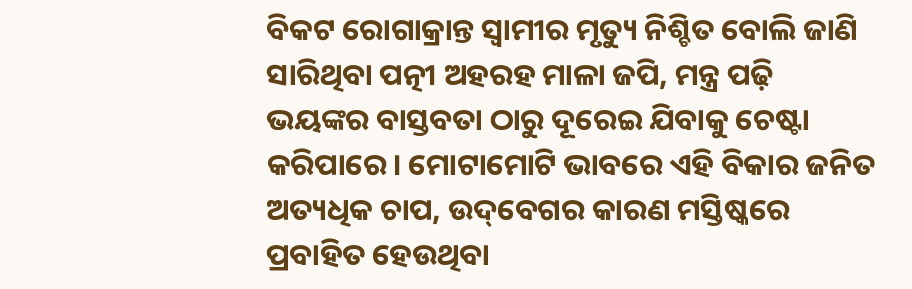ବିକଟ ରୋଗାକ୍ରାନ୍ତ ସ୍ବାମୀର ମୃତ୍ୟୁ ନିଶ୍ଚିତ ବୋଲି ଜାଣି ସାରିଥିବା ପତ୍ନୀ ଅହରହ ମାଳା ଜପି, ମନ୍ତ୍ର ପଢ଼ି ଭୟଙ୍କର ‌ବାସ୍ତବତା ଠାରୁ ଦୂରେଇ ଯିବାକୁ ଚେଷ୍ଟା କରିପାରେ। ମୋଟାମୋଟି ଭାବରେ ଏହି ବିକାର ଜନିତ ଅତ୍ୟଧିକ ଚାପ, ଉଦ୍‌ବେଗର କାରଣ ମସ୍ତିଷ୍କରେ ପ୍ରବାହିତ ହେଉଥିବା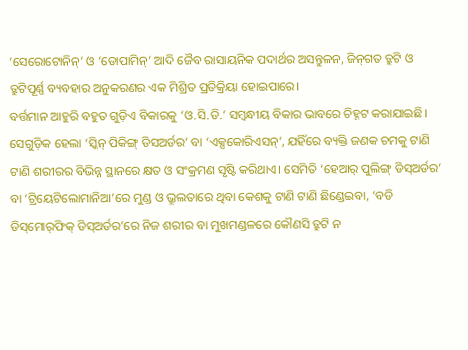‘ସେରୋଟୋନିନ୍’ ଓ ‘ଡୋପାମିନ୍‌’ ଆଦି ଜୈବ ରାସାୟନିକ ପଦାର୍ଥର ଅସନ୍ତୁଳନ, ଜିନ୍‌ଗତ ତ୍ରୁଟି ଓ ତ୍ରୁଟିପୂର୍ଣ୍ଣ ବ୍ୟବହାର ଅନୁକରଣର ଏକ ମିଶ୍ରିତ ପ୍ରତିକ୍ରିୟା ହୋଇପାରେ।
ବର୍ତ୍ତମାନ ଆହୁରି ବହୁତ ଗୁଡ଼ିଏ ବିକାରକୁ ‘ଓ.ସି.ଡି.’ ସମ୍ବନ୍ଧୀୟ ବିକାର ଭାବରେ ଚିହ୍ନଟ କରାଯାଇଛି। ସେଗୁଡ଼ିକ ହେଲା ‘ସ୍କିନ୍ ପିକିଙ୍ଗ୍ ଡିସଅର୍ଡର’ ବା ‘ଏକ୍ସକୋରିଏସନ୍’, ଯହିଁରେ ବ୍ୟକ୍ତି ଜଣକ ଚମକୁ ଟାଣି ଟାଣି ଶରୀରର ବିଭିନ୍ନ ସ୍ଥାନରେ କ୍ଷତ ଓ ସଂକ୍ରମଣ ସୃଷ୍ଟି କରିଥାଏ। ସେମିତି ‘ହେଆର୍ ପୁଲିଙ୍ଗ୍ ଡିସ୍‌ଅର୍ଡର’ ବା ‘ଟ୍ରିୟେଟିଲୋମାନିଆ’ରେ ମୁଣ୍ଡ ଓ ଭ୍ରୂଲତାରେ ଥିବା କେଶକୁ ଟାଣି ଟାଣି ଛିଣ୍ଡେଇବା, ‘ବଡି ଡିସ୍‌ମୋର୍‌ଫିକ୍ ଡିସ୍‌ଅର୍ଡର’ରେ ନିଜ ଶରୀର ବା ମୁଖମଣ୍ଡଳରେ କୌଣସି ତ୍ରୁଟି ନ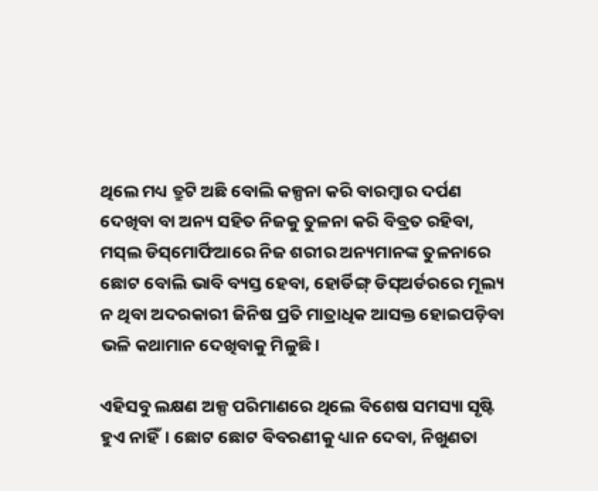ଥିଲେ ମଧ୍ୟ ତ୍ରୁଟି ଅଛି ବୋଲି କଳ୍ପନା କରି ବାରମ୍ବାର ଦର୍ପଣ ଦେଖିବା ବା ଅନ୍ୟ ସହିତ ନିଜକୁ ତୁଳନା କରି ବିବ୍ରତ ରହିବା, ମସ୍‌ଲ ଡିସ୍‌ମୋର୍ଫିଆରେ ନିଜ ଶରୀର ଅନ୍ୟମାନଙ୍କ ତୁଳନାରେ ଛୋଟ ବୋଲି ଭାବି ବ୍ୟସ୍ତ ହେବା, ହୋର୍ଡିଙ୍ଗ୍ ଡିସ୍‌ଅର୍ଡରରେ ମୂଲ୍ୟ ନ ଥିବା ଅଦରକାରୀ ଜିନିଷ ପ୍ରତି ମାତ୍ରାଧିକ ଆସକ୍ତ ହୋଇପଡ଼ିବା ଭଳି କଥାମାନ ଦେଖିବାକୁ ମିଳୁଛି।

ଏହିସବୁ ଲକ୍ଷଣ ଅଳ୍ପ ପରିମାଣରେ ଥିଲେ ବିଶେଷ ସମସ୍ୟା ସୃଷ୍ଟି ହୁଏ ନାହିଁ। ଛୋଟ ଛୋଟ ବିବରଣୀକୁ ଧ୍ୟାନ ଦେବା, ନିଖୁଣତା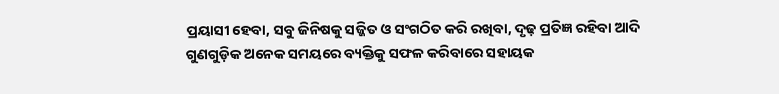ପ୍ରୟାସୀ ହେବା, ସବୁ ଜିନିଷକୁ ସଜ୍ଜିତ ଓ ସଂଗଠିତ କରି ରଖିବା, ଦୃଢ଼ ପ୍ରତିଜ୍ଞ ରହିବା ଆଦି ଗୁଣଗୁଡ଼ିକ ଅନେକ ସମୟରେ ବ୍ୟକ୍ତିକୁ ସଫଳ କରିବାରେ ସହାୟକ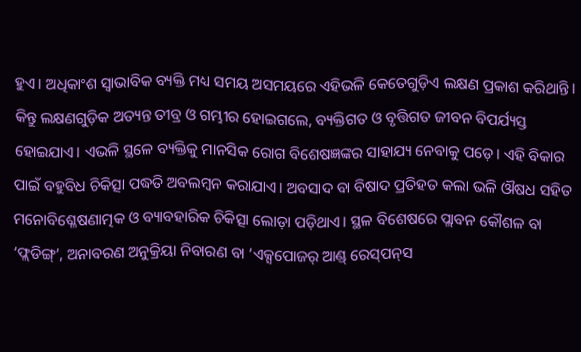ହୁଏ। ଅଧିକାଂଶ ସ୍ବାଭାବିକ ବ୍ୟକ୍ତି ମଧ୍ୟ ସମୟ ଅସମୟରେ ଏହିଭଳି କେତେଗୁଡ଼ିଏ ଲକ୍ଷଣ ପ୍ରକାଶ କରିଥାନ୍ତି। କିନ୍ତୁ ଲକ୍ଷଣଗୁଡ଼ିକ ଅତ୍ୟନ୍ତ ତୀବ୍ର ଓ ଗମ୍ଭୀର ହୋଇଗଲେ, ବ୍ୟକ୍ତିଗତ ଓ ବୃତ୍ତିଗତ ଜୀବନ ବିପର୍ଯ୍ୟସ୍ତ ହୋଇଯାଏ। ଏଭଳି ସ୍ଥଳେ ବ୍ୟକ୍ତିକୁ ମାନସିକ ରୋଗ ବିଶେଷଜ୍ଞଙ୍କର ସାହାଯ୍ୟ ନେବାକୁ ପଡ଼େ। ଏହି ବିକାର ପାଇଁ ବହୁବିଧ ଚିକିତ୍ସା ପଦ୍ଧତି ଅବଲମ୍ବନ କରାଯାଏ। ଅବସାଦ ବା ବିଷାଦ ପ୍ରତିହତ କଲା ଭଳି ଔଷଧ ସହିତ ମନୋବିଶ୍ଳେଷଣାତ୍ମକ ଓ ବ୍ୟାବହାରିକ ଚିକିତ୍ସା ଲୋଡ଼ା ପଡ଼ିଥାଏ। ସ୍ଥଳ ବିଶେଷରେ ପ୍ଲାବନ କୌଶଳ ବା ‘ଫ୍ଲଡିଙ୍ଗ୍‌’, ଅନାବରଣ ଅନୁକ୍ରିୟା ନିବାରଣ ବା ‘ଏକ୍ସପୋଜର୍ ଆଣ୍ଡ୍ ରେସ୍‌ପନ୍‌ସ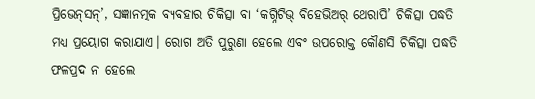ପ୍ରିଭେନ୍‌ସନ୍’, ସଜ୍ଞାନତ୍ମକ ବ୍ୟବହାର ଚିକିତ୍ସା ବା ‘କଗ୍ନିଟିଭ୍ ବିହେଭିଅର୍ ଥେରାପି’ ଚିକିତ୍ସା ପଦ୍ଧତି ମଧ୍ୟ ପ୍ରୟୋଗ କରାଯାଏ। ରୋଗ ଅତି ପୁରୁଣା ହେଲେ ଏବଂ ଉପରୋକ୍ତ କୌଣସି ଚିକିତ୍ସା ପଦ୍ଧତି ଫଳପ୍ରଦ ନ ହେଲେ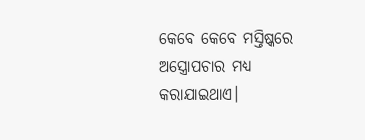କେବେ କେବେ ମସ୍ତିଷ୍କରେ ଅସ୍ତ୍ରୋପଚାର ମଧ୍ୟ କରାଯାଇଥାଏ।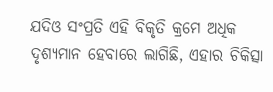ଯଦିଓ ସଂପ୍ରତି ଏହି ବିକୃତି କ୍ରମେ ଅଧିକ ଦୃଶ୍ୟମାନ ହେବାରେ ଲାଗିଛି, ଏହାର ଚିକିତ୍ସା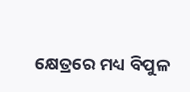କ୍ଷେତ୍ରରେ ମଧ୍ୟ ବିପୁଳ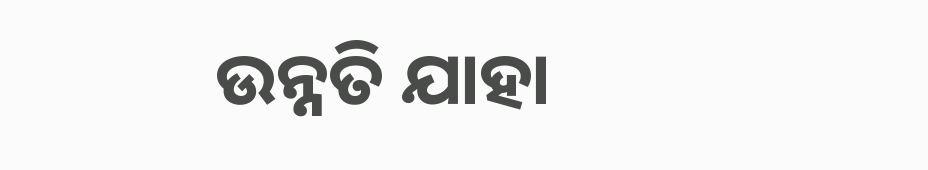ଉନ୍ନତି ଯାହା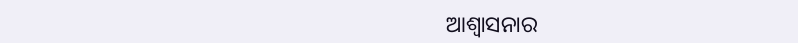ଆଶ୍ବାସନାର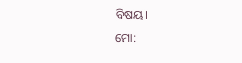ବିଷୟ।
ମୋ: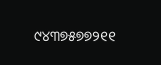୯୪୩୭୫୭୭୨୧୧